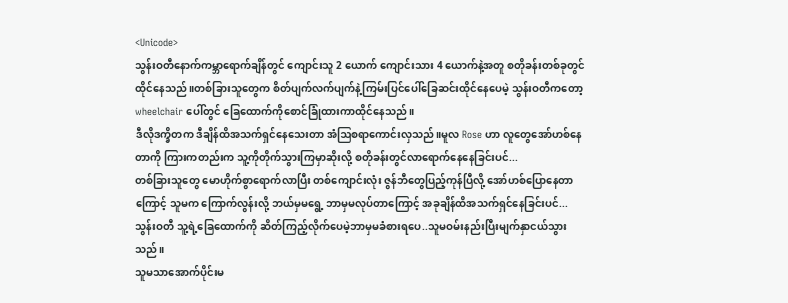<Unicode>
သွန်းဝတီနောက်ကမ္ဘာရောက်ချိန်တွင် ကျောင်းသူ 2 ယောက် ကျောင်းသား 4 ယောက်နဲ့အတူ စတိုခန်းတစ်ခုတွင်ထိုင်နေသည်။တစ်ခြားသူတွေက စိတ်ပျက်လက်ပျက်နဲ့ကြမ်းပြင်ပေါ်ခြေဆင်းထိုင်နေပေမဲ့ သွန်းဝတီကတော့ wheelchair ပေါ်တွင် ခြေထောက်ကိုစောင်ခြုံထားကာထိုင်နေသည်။
ဒီလိုဒက္ခိတက ဒီချိန်ထိအသက်ရှင်နေသေးတာ အံဩစရာကောင်းလှသည်။မူလ Rose ဟာ လူတွေအော်ဟစ်နေတာကို ကြားကတည်းက သူ့ကိုတိုက်သွားကြမှာဆိုးလို့ စတိုခန်းတွင်လာရောက်နေနေခြင်းပင်...
တစ်ခြားသူတွေ မောဟိုက်စွာရောက်လာပြီး တစ်ကျောင်းလုံး ဇွန်ဘီတွေပြည့်ကုန်ပြီလို့ အော်ဟစ်ပြောနေတာကြောင့် သူမက ကြောက်လွန်းလို့ ဘယ်မှမရွေ့ ဘာမှမလုပ်တာကြောင့် အခုချိန်ထိအသက်ရှင်နေခြင်းပင်...
သွန်းဝတီ သူ့ရဲ့ခြေထောက်ကို ဆိတ်ကြည့်လိုက်ပေမဲ့ဘာမှမခံစားရပေ..သူမဝမ်းနည်းပြီးမျက်နှာငယ်သွားသည်။
သူမသာအောက်ပိုင်းမ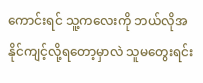ကောင်းရင် သူ့ကလေးကို ဘယ်လိုအနိုင်ကျင့်လို့ရတော့မှာလဲ သူမတွေးရင်း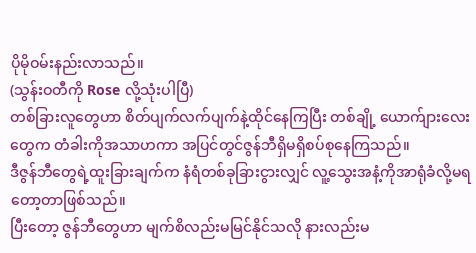ပိုမိုဝမ်းနည်းလာသည်။
(သွန်းဝတီကို Rose လို့သုံးပါပြီ)
တစ်ခြားလူတွေဟာ စိတ်ပျက်လက်ပျက်နဲ့ထိုင်နေကြပြီး တစ်ချို့ ယောက်ျားလေးတွေက တံခါးကိုအသာဟကာ အပြင်တွင်ဇွန်ဘီရှိမရှိစပ်စုနေကြသည်။
ဒီဇွန်ဘီတွေရဲ့ထူးခြားချက်က နံရံတစ်ခုခြားငွားလျှင် လူ့သွေးအနံ့ကိုအာရုံခံလို့မရတော့တာဖြစ်သည်။
ပြီးတော့ ဇွန်ဘီတွေဟာ မျက်စိလည်းမမြင်နိုင်သလို နားလည်းမ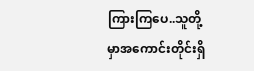ကြားကြပေ..သူတို့မှာအကောင်းတိုင်းရှိ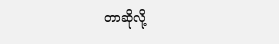တာဆိုလို့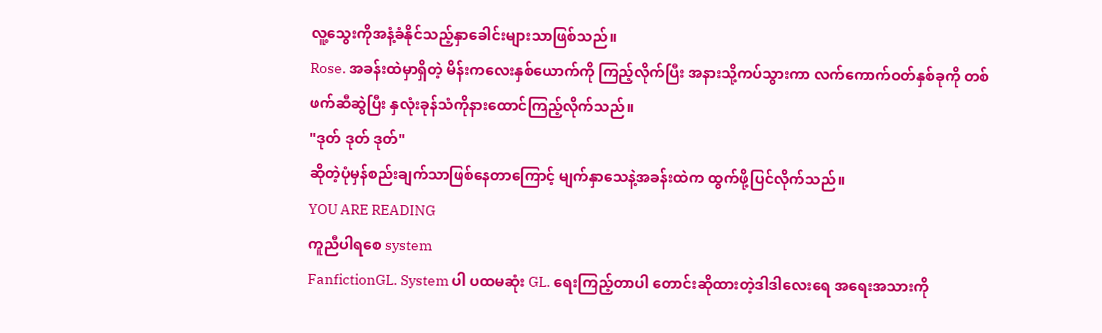လူ့သွေးကိုအနံ့ခံနိုင်သည့်နှာခေါင်းများသာဖြစ်သည်။
Rose. အခန်းထဲမှာရှိတဲ့ မိန်းကလေးနှစ်ယောက်ကို ကြည့်လိုက်ပြီး အနားသို့ကပ်သွားကာ လက်ကောက်ဝတ်နှစ်ခုကို တစ်ဖက်ဆီဆွဲပြီး နှလုံးခုန်သံကိုနားထောင်ကြည့်လိုက်သည်။
"ဒုတ် ဒုတ် ဒုတ်"
ဆိုတဲ့ပုံမှန်စည်းချက်သာဖြစ်နေတာကြောင့် မျက်နှာသေနဲ့အခန်းထဲက ထွက်ဖို့ပြင်လိုက်သည်။
YOU ARE READING
ကူညီပါရစေ system
FanfictionGL. System ပါ ပထမဆုံး GL. ရေးကြည့်တာပါ တောင်းဆိုထားတဲ့ဒါဒါလေးရေ အရေးအသားကို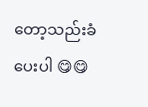တော့သည်းခံပေးပါ 😋😋